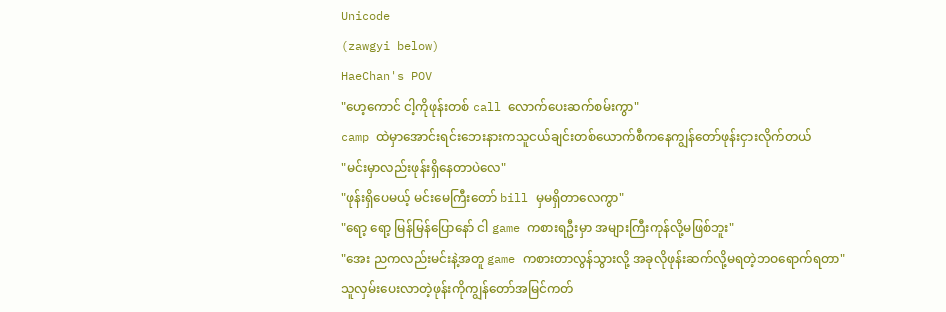Unicode
(zawgyi below)
HaeChan's POV
"ဟေ့ကောင် ငါ့ကိုဖုန်းတစ် call လောက်ပေးဆက်စမ်းကွာ"
camp ထဲမှာအောင်းရင်းဘေးနားကသူငယ်ချင်းတစ်ယောက်စီကနေကျွန်တော်ဖုန်းငှားလိုက်တယ်
"မင်းမှာလည်းဖုန်းရှိနေတာပဲလေ"
"ဖုန်းရှိပေမယ့် မင်းမေကြီးတော် bill မှမရှိတာလေကွာ"
"ရော့ ရော့ မြန်မြန်ပြောနော် ငါ game ကစားရဦးမှာ အများကြီးကုန်လို့မဖြစ်ဘူး"
"အေး ညကလည်းမင်းနဲ့အတူ game ကစားတာလွန်သွားလို့ အခုလိုဖုန်းဆက်လို့မရတဲ့ဘဝရောက်ရတာ"
သူလှမ်းပေးလာတဲ့ဖုန်းကိုကျွန်တော်အမြင်ကတ်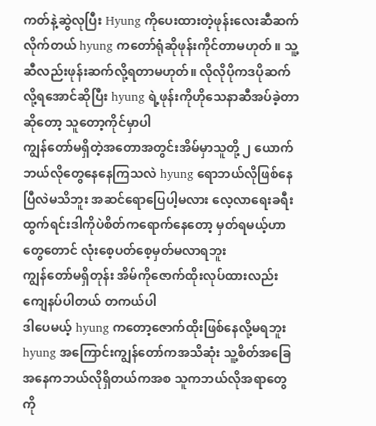ကတ်နဲ့ဆွဲလုပြီး Hyung ကိုပေးထားတဲ့ဖုန်းလေးဆီဆက်လိုက်တယ် hyung ကတော်ရုံဆိုဖုန်းကိုင်တာမဟုတ် ။ သူ့ဆီလည်းဖုန်းဆက်လို့ရတာမဟုတ်။ လိုလိုပိုကဒပိုဆက်လို့ရအောင်ဆိုပြီး hyung ရဲ့ဖုန်းကိုဟိုသေနာဆီအပ်ခဲ့တာဆိုတော့ သူတော့ကိုင်မှာပါ
ကျွန်တော်မရှိတဲ့အတောအတွင်းအိမ်မှာသူတို့ ၂ ယောက်ဘယ်လိုတွေနေနေကြသလဲ hyung ရောဘယ်လိုဖြစ်နေပြီလဲမသိဘူး အဆင်ရောပြေပါ့မလား လေ့လာရေးခရီးထွက်ရင်းဒါကိုပဲစိတ်ကရောက်နေတော့ မှတ်ရမယ့်ဟာတွေတောင် လုံးစေ့ပတ်စေ့မှတ်မလာရဘူး
ကျွန်တော်မရှိတုန်း အိမ်ကိုဇောက်ထိုးလုပ်ထားလည်းကျေနပ်ပါတယ် တကယ်ပါ
ဒါပေမယ့် hyung ကတော့ဇောက်ထိုးဖြစ်နေလို့မရဘူး hyung အကြောင်းကျွန်တော်ကအသိဆုံး သူ့စိတ်အခြေအနေကဘယ်လိုရှိတယ်ကအစ သူကဘယ်လိုအရာတွေကို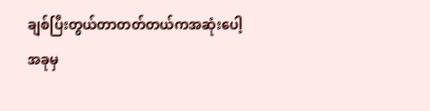ချစ်ပြီးတွယ်တာတတ်တယ်ကအဆုံးပေါ့
အခုမှ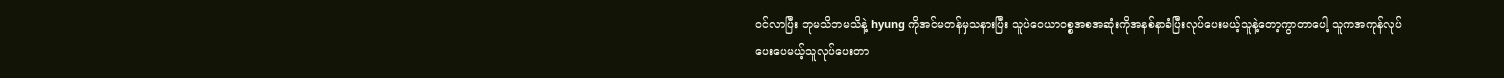ဝင်လာပြီး ဘုမသိဘမသိနဲ့ hyung ကိုအင်မတန်မှသနားပြီး သူပဲဝေယာဝစ္စအစအဆုံးကိုအနစ်နာခံပြီးလုပ်ပေးမယ့်သူနဲ့တော့ကွာတာပေါ့ သူကအကုန်လုပ်ပေးပေမယ့်သူလုပ်ပေးတာ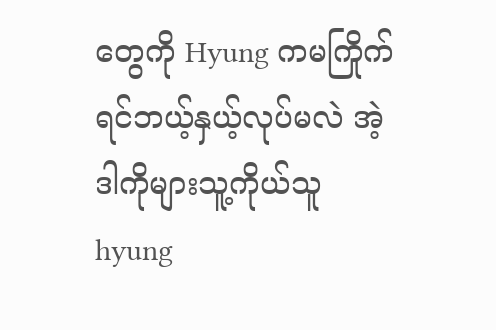တွေကို Hyung ကမကြိုက်ရင်ဘယ့်နှယ့်လုပ်မလဲ အဲ့ဒါကိုများသူ့ကိုယ်သူ hyung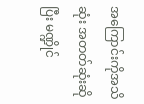အကြောင်းကိုအသိဆုံး အတတ်ဆုံးဆိုပြီး မဏ္ဍိုင်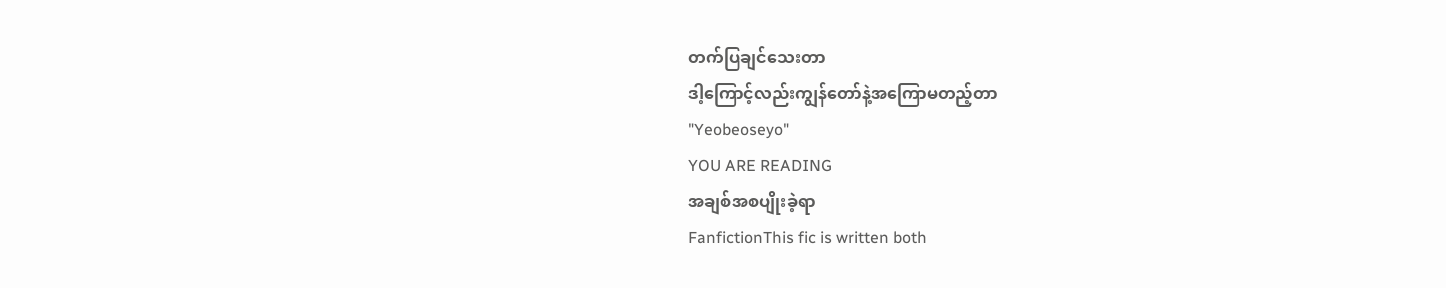တက်ပြချင်သေးတာ
ဒါ့ကြောင့်လည်းကျွန်တော်နဲ့အကြောမတည့်တာ
"Yeobeoseyo"
YOU ARE READING
အချစ်အစပျိုးခဲ့ရာ
FanfictionThis fic is written both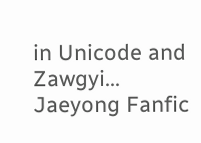in Unicode and Zawgyi... Jaeyong Fanfic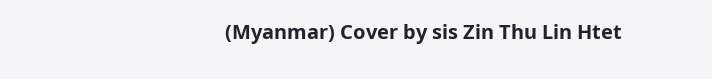(Myanmar) Cover by sis Zin Thu Lin Htet